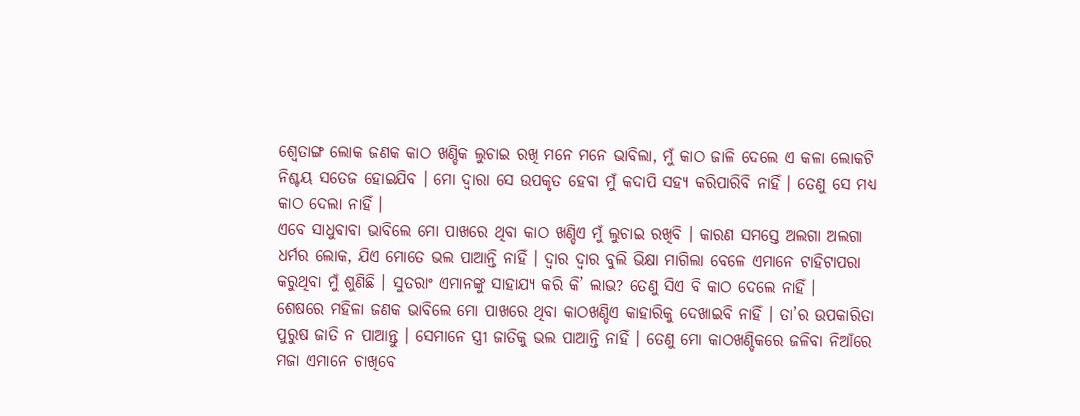ଶ୍ୱେତାଙ୍ଗ ଲୋକ ଜଣକ କାଠ ଖଣ୍ଡିକ ଲୁଚାଇ ରଖି ମନେ ମନେ ଭାବିଲା, ମୁଁ କାଠ ଜାଳି ଦେଲେ ଏ କଳା ଲୋକଟି ନିଶ୍ଚୟ ସତେଜ ହୋଇଯିବ । ମୋ ଦ୍ୱାରା ସେ ଉପକୃତ ହେବା ମୁଁ କଦାପି ସହ୍ୟ କରିପାରିବି ନାହିଁ । ତେଣୁ ସେ ମଧ୍ୟ କାଠ ଦେଲା ନାହିଁ ।
ଏବେ ସାଧୁବାବା ଭାବିଲେ ମୋ ପାଖରେ ଥିବା କାଠ ଖଣ୍ଡିଏ ମୁଁ ଲୁଚାଇ ରଖିବି । କାରଣ ସମସ୍ତେ ଅଲଗା ଅଲଗା ଧର୍ମର ଲୋକ, ଯିଏ ମୋତେ ଭଲ ପାଆନ୍ତି ନାହିଁ । ଦ୍ୱାର ଦ୍ୱାର ବୁଲି ଭିକ୍ଷା ମାଗିଲା ବେଳେ ଏମାନେ ଟାହିଟାପରା କରୁଥିବା ମୁଁ ଶୁଣିଛି । ସୁତରାଂ ଏମାନଙ୍କୁ ସାହାଯ୍ୟ କରି କି’ ଲାଭ? ତେଣୁ ସିଏ ବି କାଠ ଦେଲେ ନାହିଁ ।
ଶେଷରେ ମହିଳା ଜଣକ ଭାବିଲେ ମୋ ପାଖରେ ଥିବା କାଠଖଣ୍ଡିଏ କାହାରିକୁ ଦେଖାଇବି ନାହିଁ । ତା’ର ଉପକାରିତା ପୁରୁଷ ଜାତି ନ ପାଆନ୍ତୁ । ସେମାନେ ସ୍ତ୍ରୀ ଜାତିକୁ ଭଲ ପାଆନ୍ତି ନାହିଁ । ତେଣୁ ମୋ କାଠଖଣ୍ଡିକରେ ଜଳିବା ନିଆଁରେ ମଜା ଏମାନେ ଚାଖିବେ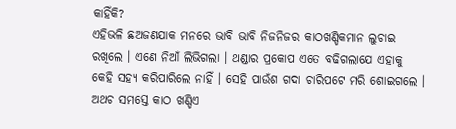କାହିଁକି?
ଏହିଭଳି ଛଅଜଣଯାକ ମନରେ ଭାବି ଭାବି ନିଜନିଜର କାଠଖଣ୍ଡିକମାନ ଲୁଚାଇ ରଖିଲେ । ଏଣେ ନିଆଁ ଲିଭିଗଲା । ଥଣ୍ଡାର ପ୍ରକୋପ ଏତେ ବଢିଗଲାଯେ ଏହାକୁ କେହି ସହ୍ୟ କରିପାରିଲେ ନାହିଁ । ସେହି ପାଉଁଶ ଗଦା ଚାରିପଟେ ମରି ଶୋଇଗଲେ । ଅଥଚ ସମସ୍ତେ କାଠ ଖଣ୍ଡିଏ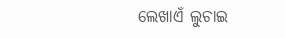ଲେଖାଏଁ ଲୁଚାଇ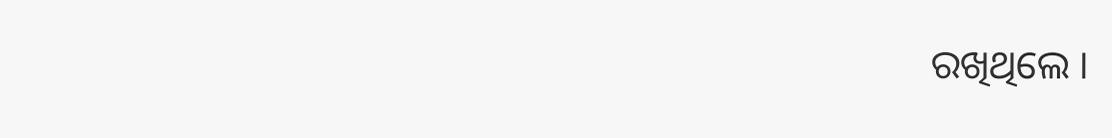ରଖିଥିଲେ ।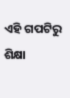ଏହି ଗପଟିରୁ ଶିକ୍ଷା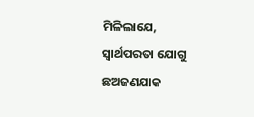ମିଳିଲାଯେ, ସ୍ୱାର୍ଥପରତା ଯୋଗୁ ଛଅଜଣଯାକ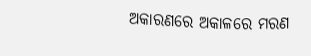ଅକାରଣରେ ଅକାଳରେ ମରଣ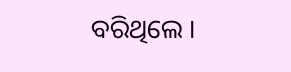ବରିଥିଲେ ।